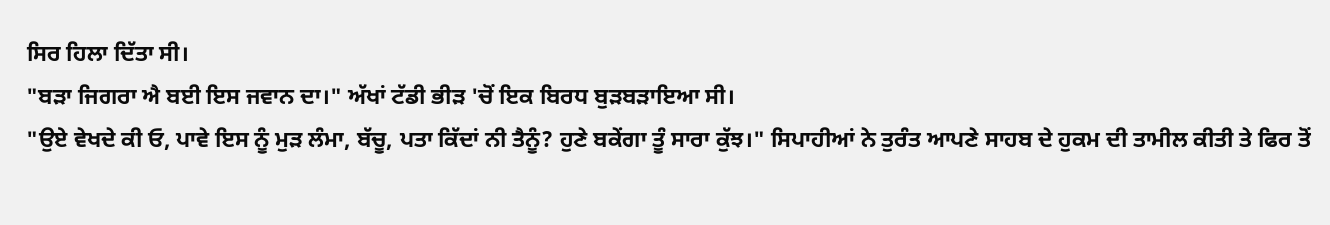ਸਿਰ ਹਿਲਾ ਦਿੱਤਾ ਸੀ।
"ਬੜਾ ਜਿਗਰਾ ਐ ਬਈ ਇਸ ਜਵਾਨ ਦਾ।" ਅੱਖਾਂ ਟੱਡੀ ਭੀੜ 'ਚੋਂ ਇਕ ਬਿਰਧ ਬੁੜਬੜਾਇਆ ਸੀ।
"ਉਏ ਵੇਖਦੇ ਕੀ ਓ, ਪਾਵੇ ਇਸ ਨੂੰ ਮੁੜ ਲੰਮਾ, ਬੱਚੂ, ਪਤਾ ਕਿੱਦਾਂ ਨੀ ਤੈਨੂੰ? ਹੁਣੇ ਬਕੇਂਗਾ ਤੂੰ ਸਾਰਾ ਕੁੱਝ।" ਸਿਪਾਹੀਆਂ ਨੇ ਤੁਰੰਤ ਆਪਣੇ ਸਾਹਬ ਦੇ ਹੁਕਮ ਦੀ ਤਾਮੀਲ ਕੀਤੀ ਤੇ ਫਿਰ ਤੋਂ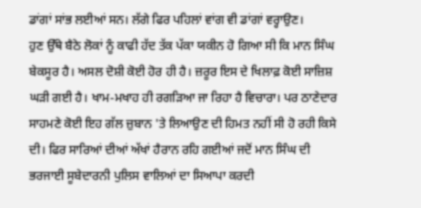ਡਾਂਗਾਂ ਸਾਂਭ ਲਈਆਂ ਸਨ। ਲੱਗੇ ਫਿਰ ਪਹਿਲਾਂ ਵਾਂਗ ਵੀ ਡਾਂਗਾਂ ਵਰ੍ਹਾਉਣ।
ਹੁਣ ਉੱਥੇ ਬੈਠੇ ਲੋਕਾਂ ਨੂੰ ਕਾਫੀ ਹੱਦ ਤੱਕ ਪੱਕਾ ਯਕੀਨ ਹੋ ਗਿਆ ਸੀ ਕਿ ਮਾਨ ਸਿੰਘ ਬੇਕਸੂਰ ਹੈ। ਅਸਲ ਦੋਸ਼ੀ ਕੋਈ ਹੋਰ ਹੀ ਹੈ। ਜ਼ਰੂਰ ਇਸ ਦੇ ਖਿਲਾਫ਼ ਕੋਈ ਸਾਜ਼ਿਸ਼ ਘੜੀ ਗਈ ਹੈ। ਖਾਮ-ਮਖਾਹ ਹੀ ਰਗੜਿਆ ਜਾ ਰਿਹਾ ਹੈ ਵਿਚਾਰਾ। ਪਰ ਠਾਣੇਦਾਰ ਸਾਹਮਣੇ ਕੋਈ ਇਹ ਗੱਲ ਜ਼ੁਬਾਨ 'ਤੇ ਲਿਆਉਣ ਦੀ ਹਿਮਤ ਨਹੀਂ ਸੀ ਹੋ ਰਹੀ ਕਿਸੇ ਦੀ। ਫਿਰ ਸਾਰਿਆਂ ਦੀਆਂ ਅੱਖਾਂ ਹੈਰਾਨ ਰਹਿ ਗਈਆਂ ਜਦੋਂ ਮਾਨ ਸਿੰਘ ਦੀ ਭਰਜਾਈ ਸੂਬੇਦਾਰਨੀ ਪੁਲਿਸ ਵਾਲਿਆਂ ਦਾ ਸਿਆਪਾ ਕਰਦੀ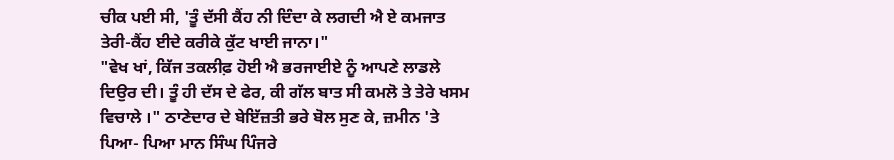ਚੀਕ ਪਈ ਸੀ, 'ਤੂੰ ਦੱਸੀ ਕੈਂਹ ਨੀ ਦਿੰਦਾ ਕੇ ਲਗਦੀ ਐ ਏ ਕਮਜਾਤ ਤੇਰੀ-ਕੈਂਹ ਈਦੇ ਕਰੀਕੇ ਕੁੱਟ ਖਾਈ ਜਾਨਾ।"
"ਵੇਖ ਖਾਂ, ਕਿੱਜ ਤਕਲੀਫ਼ ਹੋਈ ਐ ਭਰਜਾਈਏ ਨੂੰ ਆਪਣੇ ਲਾਡਲੇ ਦਿਉਰ ਦੀ। ਤੂੰ ਹੀ ਦੱਸ ਦੇ ਫੇਰ, ਕੀ ਗੱਲ ਬਾਤ ਸੀ ਕਮਲੋ ਤੇ ਤੇਰੇ ਖਸਮ ਵਿਚਾਲੇ ।" ਠਾਣੇਦਾਰ ਦੇ ਬੇਇੱਜ਼ਤੀ ਭਰੇ ਬੋਲ ਸੁਣ ਕੇ, ਜ਼ਮੀਨ 'ਤੇ ਪਿਆ- ਪਿਆ ਮਾਨ ਸਿੰਘ ਪਿੰਜਰੇ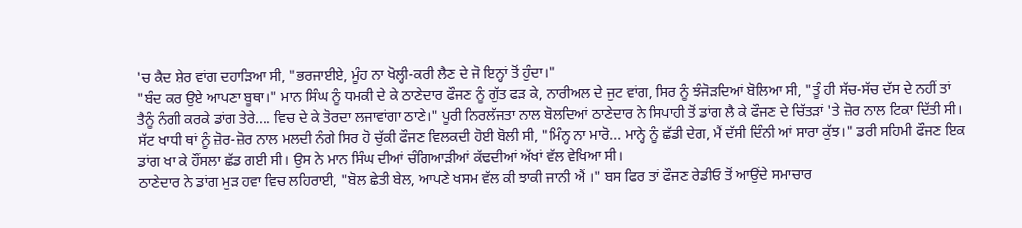'ਚ ਕੈਦ ਸ਼ੇਰ ਵਾਂਗ ਦਹਾੜਿਆ ਸੀ, "ਭਰਜਾਈਏ, ਮੂੰਹ ਨਾ ਖੋਲ੍ਹੀ-ਕਰੀ ਲੈਣ ਦੇ ਜੋ ਇਨ੍ਹਾਂ ਤੋਂ ਹੁੰਦਾ।"
"ਬੰਦ ਕਰ ਉਏ ਆਪਣਾ ਬੂਥਾ।" ਮਾਨ ਸਿੰਘ ਨੂੰ ਧਮਕੀ ਦੇ ਕੇ ਠਾਣੇਦਾਰ ਫੌਜਣ ਨੂੰ ਗੁੱਤ ਫੜ ਕੇ, ਨਾਰੀਅਲ ਦੇ ਜੁਟ ਵਾਂਗ, ਸਿਰ ਨੂੰ ਝੰਜੋੜਦਿਆਂ ਬੋਲਿਆ ਸੀ, "ਤੂੰ ਹੀ ਸੱਚ-ਸੱਚ ਦੱਸ ਦੇ ਨਹੀਂ ਤਾਂ ਤੈਨੂੰ ਨੰਗੀ ਕਰਕੇ ਡਾਂਗ ਤੇਰੇ.... ਵਿਚ ਦੇ ਕੇ ਤੋਰਦਾ ਲਜਾਵਾਂਗਾ ਠਾਣੇ।" ਪੂਰੀ ਨਿਰਲੱਜਤਾ ਨਾਲ ਬੋਲਦਿਆਂ ਠਾਣੇਦਾਰ ਨੇ ਸਿਪਾਹੀ ਤੋਂ ਡਾਂਗ ਲੈ ਕੇ ਫੌਜਣ ਦੇ ਚਿੱਤੜਾਂ 'ਤੇ ਜ਼ੋਰ ਨਾਲ ਟਿਕਾ ਦਿੱਤੀ ਸੀ। ਸੱਟ ਖਾਧੀ ਥਾਂ ਨੂੰ ਜ਼ੋਰ-ਜ਼ੋਰ ਨਾਲ ਮਲਦੀ ਨੰਗੇ ਸਿਰ ਹੋ ਚੁੱਕੀ ਫੌਜਣ ਵਿਲਕਦੀ ਹੋਈ ਬੋਲੀ ਸੀ, "ਮਿੰਨ੍ਹ ਨਾ ਮਾਰੋ... ਮਾਨ੍ਹੇ ਨੂੰ ਛੱਡੀ ਦੇਗ, ਮੈਂ ਦੱਸੀ ਦਿੰਨੀ ਆਂ ਸਾਰਾ ਕੁੱਝ।" ਡਰੀ ਸਹਿਮੀ ਫੌਜਣ ਇਕ ਡਾਂਗ ਖਾ ਕੇ ਹੌਂਸਲਾ ਛੱਡ ਗਈ ਸੀ। ਉਸ ਨੇ ਮਾਨ ਸਿੰਘ ਦੀਆਂ ਚੰਗਿਆੜੀਆਂ ਕੱਢਦੀਆਂ ਅੱਖਾਂ ਵੱਲ ਵੇਖਿਆ ਸੀ।
ਠਾਣੇਦਾਰ ਨੇ ਡਾਂਗ ਮੁੜ ਹਵਾ ਵਿਚ ਲਹਿਰਾਈ, "ਬੋਲ ਛੇਤੀ ਬੇਲ, ਆਪਣੇ ਖਸਮ ਵੱਲ ਕੀ ਝਾਕੀ ਜਾਨੀ ਐਂ ।" ਬਸ ਫਿਰ ਤਾਂ ਫੌਜਣ ਰੇਡੀਓ ਤੋਂ ਆਉਂਦੇ ਸਮਾਚਾਰ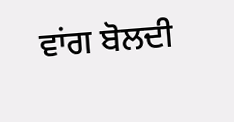ਵਾਂਗ ਬੋਲਦੀ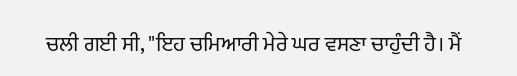ਚਲੀ ਗਈ ਸੀ, "ਇਹ ਚਮਿਆਰੀ ਮੇਰੇ ਘਰ ਵਸਣਾ ਚਾਹੁੰਦੀ ਹੈ। ਮੈਂ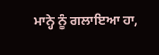ਮਾਨ੍ਹੇ ਨੂੰ ਗਲਾਇਆ ਹਾ,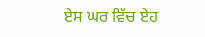ਏਸ ਘਰ ਵਿੱਚ ਏਹ